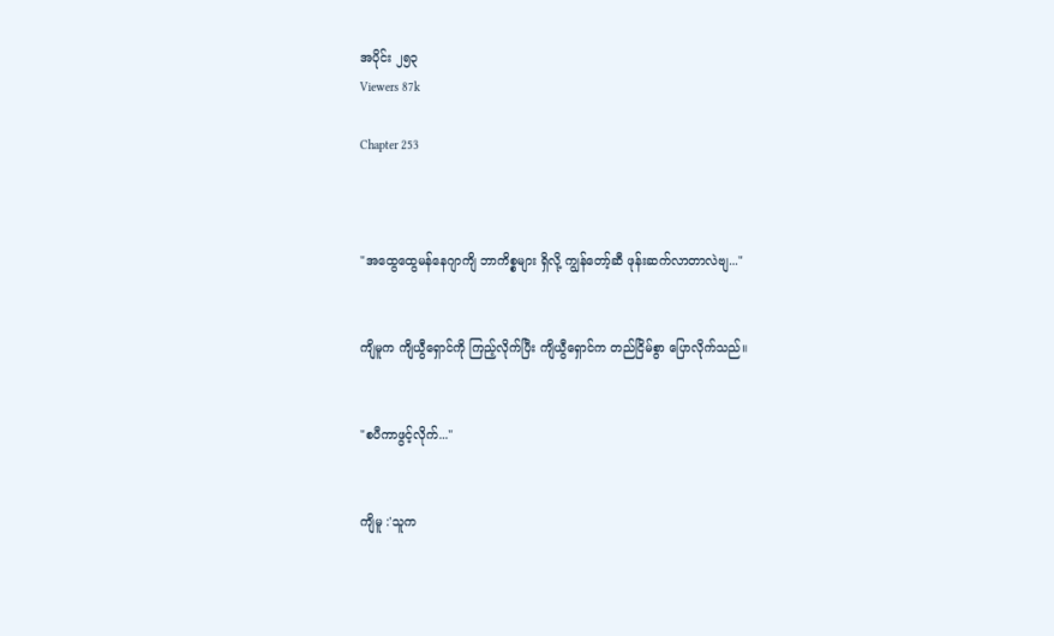အပိုင်း ၂၅၃
Viewers 87k

Chapter 253



"အထွေထွေမန်နေဂျာကျိ ဘာကိစ္စများ ရှိလို့ ကျွန်တော့်ဆီ ဖုန်းဆက်လာတာလဲဗျ..."


ကျိမူက ကျိယွီရှောင်ကို ကြည့်လိုက်ပြီး ကျိယွီရှောင်က တည်ငြိမ်စွာ ပြောလိုက်သည်။


"စပီကာဖွင့်လိုက်..."


ကျိမူ :'သူက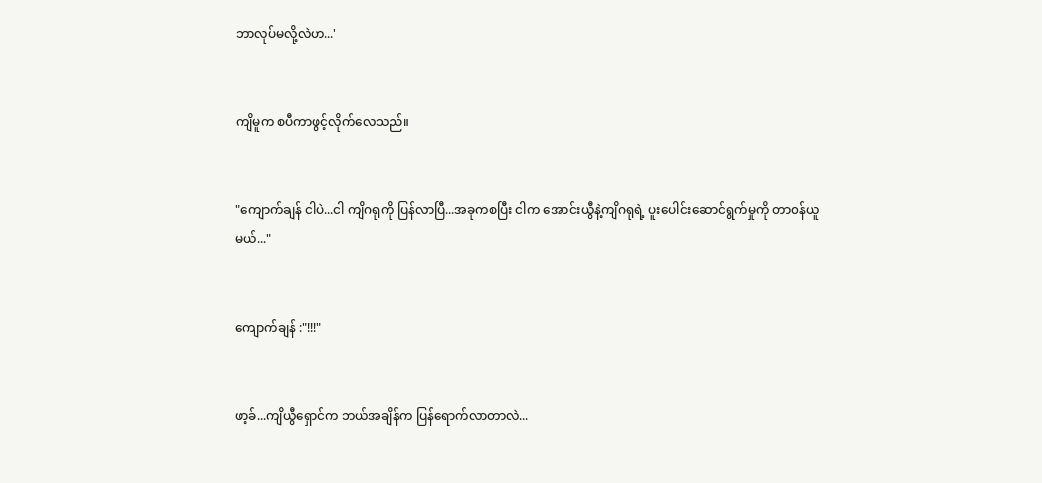ဘာလုပ်မလို့လဲဟ...'


ကျိမူက စပီကာဖွင့်လိုက်လေသည်။


"ကျောက်ချန် ငါပဲ...ငါ ကျိဂရုကို ပြန်လာပြီ...အခုကစပြီး ငါက အောင်းယွီနဲ့ကျိဂရုရဲ့ ပူးပေါင်းဆောင်ရွက်မှုကို တာ၀န်ယူမယ်..."


ကျောက်ချန် :"!!!"


ဖာ့ခ်...ကျိယွီရှောင်က ဘယ်အချိန်က ပြန်ရောက်လာတာလဲ...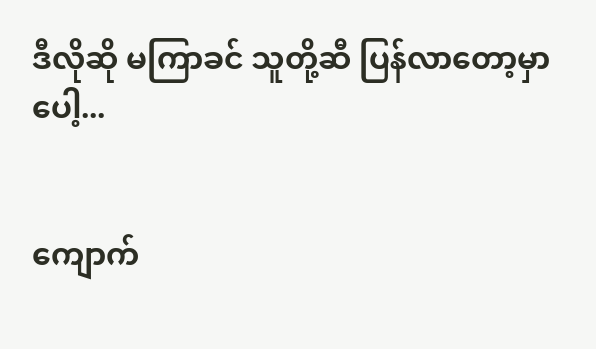ဒီလိုဆို မကြာခင် သူတို့ဆီ ပြန်လာတော့မှာပေါ့...


ကျောက်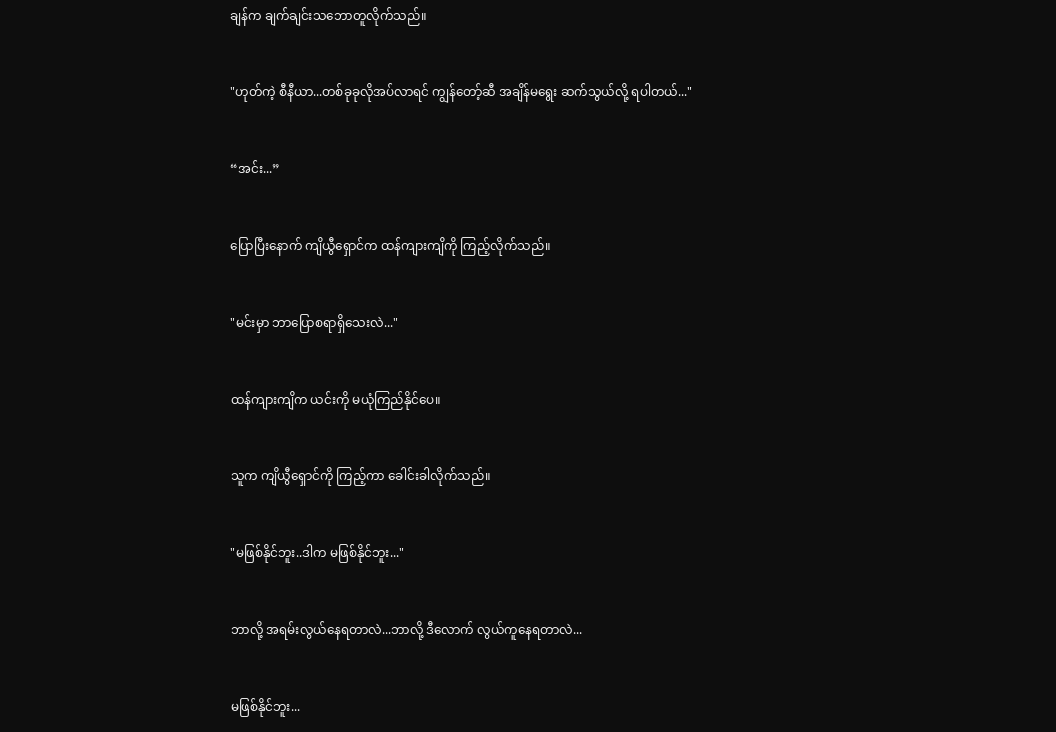ချန်က ချက်ချင်းသဘောတူလိုက်သည်။


"ဟုတ်ကဲ့ စီနီယာ...တစ်ခုခုလိုအပ်လာရင် ကျွန်တော့်ဆီ အချိန်မရွေး ဆက်သွယ်လို့ ရပါတယ်..."


“အင်း...”


ပြောပြီးနောက် ကျိယွီရှောင်က ထန်ကျားကျိကို ကြည့်လိုက်သည်။


"မင်းမှာ ဘာပြောစရာရှိသေးလဲ..."


ထန်ကျားကျိက ယင်းကို မယုံကြည်နိုင်ပေ။


သူက ကျိယွီရှောင်ကို ကြည့်ကာ ခေါင်းခါလိုက်သည်။


"မဖြစ်နိုင်ဘူး..ဒါက မဖြစ်နိုင်ဘူး..."


ဘာလို့ အရမ်းလွယ်နေရတာလဲ...ဘာလို့ ဒီလောက် လွယ်ကူနေရတာလဲ...


မဖြစ်နိုင်ဘူး...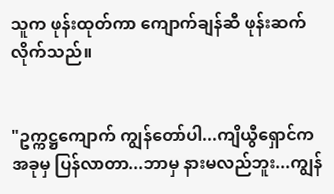သူက ဖုန်းထုတ်ကာ ကျောက်ချန်ဆီ ဖုန်းဆက်လိုက်သည်။


"ဥက္ကဋ္ဌကျောက် ကျွန်‌တော်ပါ...ကျိယွီရှောင်က အခုမှ ပြန်လာတာ...ဘာမှ နားမလည်ဘူး...ကျွန်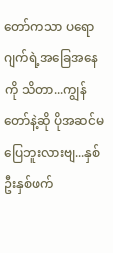တော်ကသာ ပရောဂျက်ရဲ့အခြေအနေကို သိတာ...ကျွန်တော်နဲ့ဆို ပိုအဆင်မပြေဘူးလားဗျ...နှစ်ဦးနှစ်ဖက်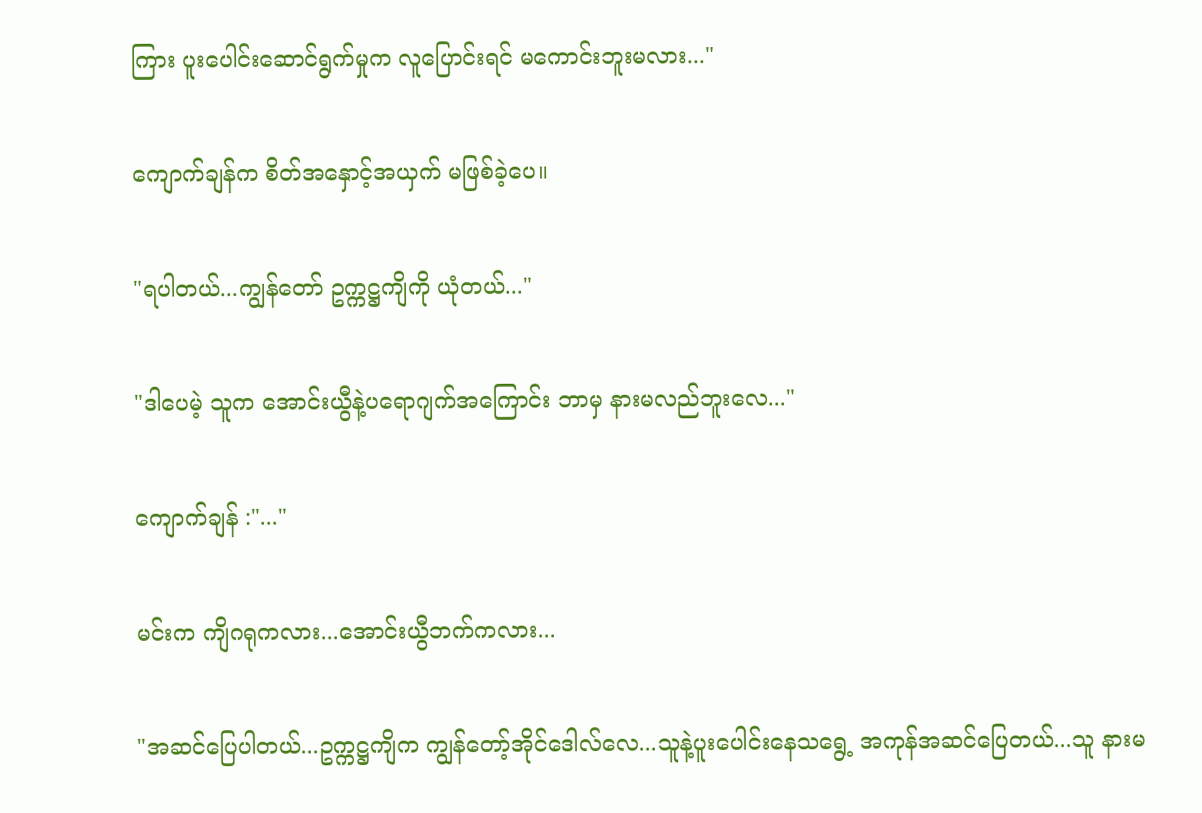ကြား ပူးပေါင်းဆောင်ရွက်မှုက လူပြောင်းရင် မကောင်းဘူးမလား..."


ကျောက်ချန်က စိတ်အနှောင့်အယှက် မဖြစ်ခဲ့ပေ။


"ရပါတယ်...ကျွန်တော် ဥက္ကဋ္ဌကျိကို ယုံတယ်..."


"ဒါပေမဲ့ သူက အောင်းယွီနဲ့ပရောဂျက်အကြောင်း ဘာမှ နားမလည်ဘူးလေ..."


ကျောက်ချန် :"..."


မင်းက ကျိဂရုကလား...အောင်းယွီဘက်ကလား...


"အဆင်ပြေပါတယ်...ဥက္ကဋ္ဌကျိက ကျွန်‌တော့်အိုင်ဒေါလ်လေ...သူနဲ့ပူးပေါင်းနေသရွေ့ အကုန်အဆင်ပြေတယ်...သူ နားမ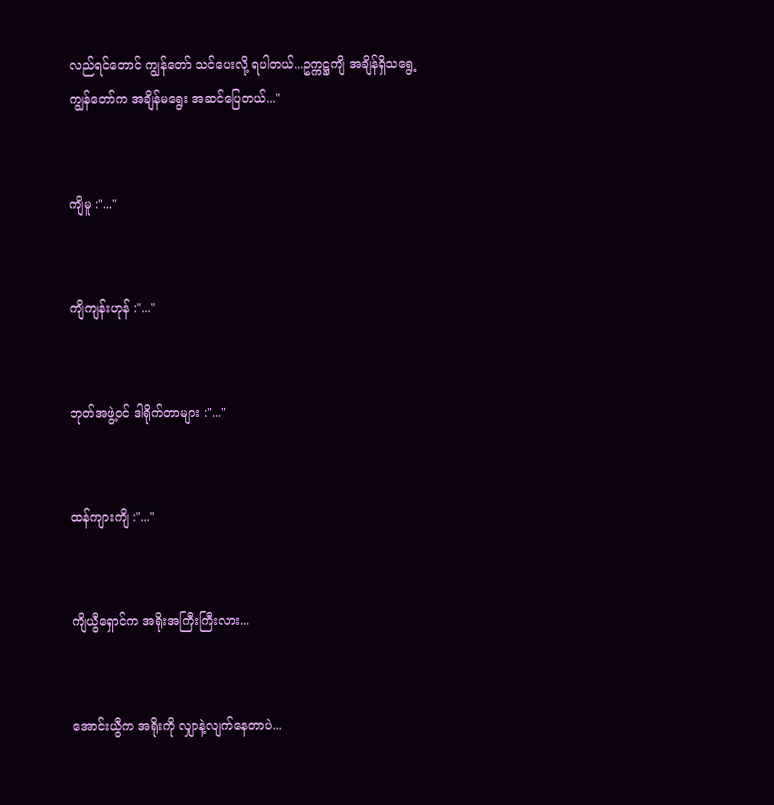လည်ရင်တောင် ကျွန်တော် သင်ပေးလို့ ရပါတယ်...ဥက္ကဋ္ဌကျိ အချိန်ရှိသရွေ့ ကျွန်တော်က အချိန်မရွေး အဆင်ပြေတယ်..."


ကျိမူ :"..."


ကျိကျန်းဟုန် :"..."


ဘုတ်အဖွဲ့၀င် ဒါရိုက်တာများ :"..."


ထန်ကျားကျိ :"..."


ကျိယွီရှောင်က အရိုးအကြီးကြီးလား...


အောင်းယွီက အရိုးကို လျှာနဲ့လျက်နေတာပဲ...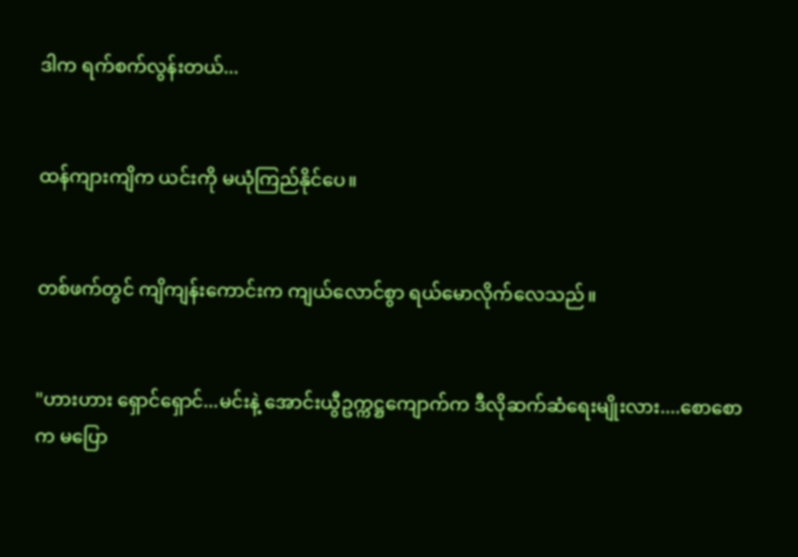ဒါက ရက်စက်လွန်းတယ်...


ထန်ကျားကျိက ယင်းကို မယုံကြည်နိုင်ပေ။


တစ်ဖက်တွင် ကျိကျန်းကောင်းက ကျယ်လောင်စွာ ရယ်မောလိုက်လေသည်။


"ဟားဟား ရှောင်ရှောင်...မင်းနဲ့ အောင်းယွီဥက္ကဋ္ဌကျောက်က ဒီလိုဆက်ဆံရေးမျိုးလား....စောစောက မပြော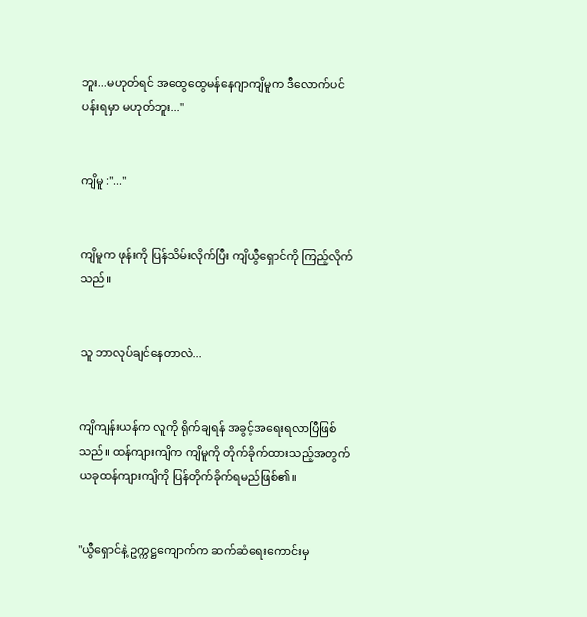ဘူး...မဟုတ်ရင် အထွေထွေမန်နေဂျာကျိမူက ဒီလောက်ပင်ပန်းရမှာ မဟုတ်ဘူး..."


ကျိမူ :"..."


ကျိမူက ဖုန်းကို ပြန်သိမ်းလိုက်ပြီး ကျိယွီရှောင်ကို ကြည့်လိုက်သည်။


သူ ဘာလုပ်ချင်နေတာလဲ...


ကျိကျန်းယန်က လူကို ရိုက်ချရန် အခွင့်အရေးရလာပြီဖြစ်သည်။ ထန်ကျားကျိက ကျိမူကို တိုက်ခိုက်ထားသည့်အတွက် ယခုထန်ကျားကျိကို ပြန်တိုက်ခိုက်ရမည်ဖြစ်၏။


"ယွီရှောင်နဲ့ ဥက္ကဋ္ဌကျောက်က ဆက်ဆံရေးကောင်းမှ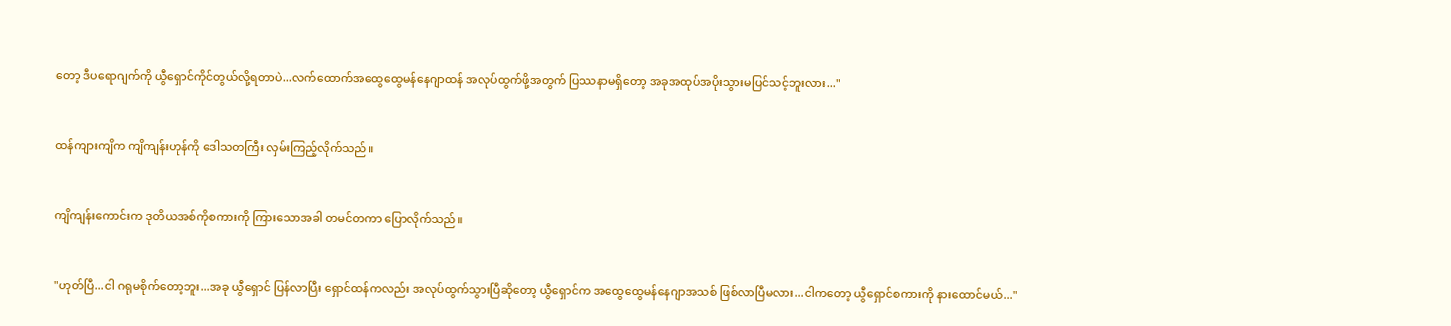တော့ ဒီပရောဂျက်ကို ယွီရှောင်ကိုင်တွယ်လို့ရတာပဲ...လက်ထောက်အထွေထွေမန်‌နေဂျာထန် အလုပ်ထွက်ဖို့အတွက် ပြဿနာမရှိတော့ အခုအထုပ်အပိုးသွားမပြင်သင့်ဘူးလား..."


ထန်ကျားကျိက ကျိကျန်းဟုန်ကို ဒေါသတကြီး လှမ်းကြည့်လိုက်သည်။


ကျိကျန်းကောင်းက ဒုတိယအစ်ကိုစကားကို ကြားသောအခါ တမင်တကာ ပြောလိုက်သည်။


"ဟုတ်ပြီ...ငါ ဂရုမစိုက်တော့ဘူး...အခု ယွီရှောင် ပြန်လာပြီး ရှောင်ထန်ကလည်း အလုပ်ထွက်သွားပြီဆိုတော့ ယွီရှောင်က အထွေထွေမန်နေဂျာအသစ် ဖြစ်လာပြီမလား...ငါ‌ကတော့ ယွီရှောင်စကားကို နားထောင်မယ်..."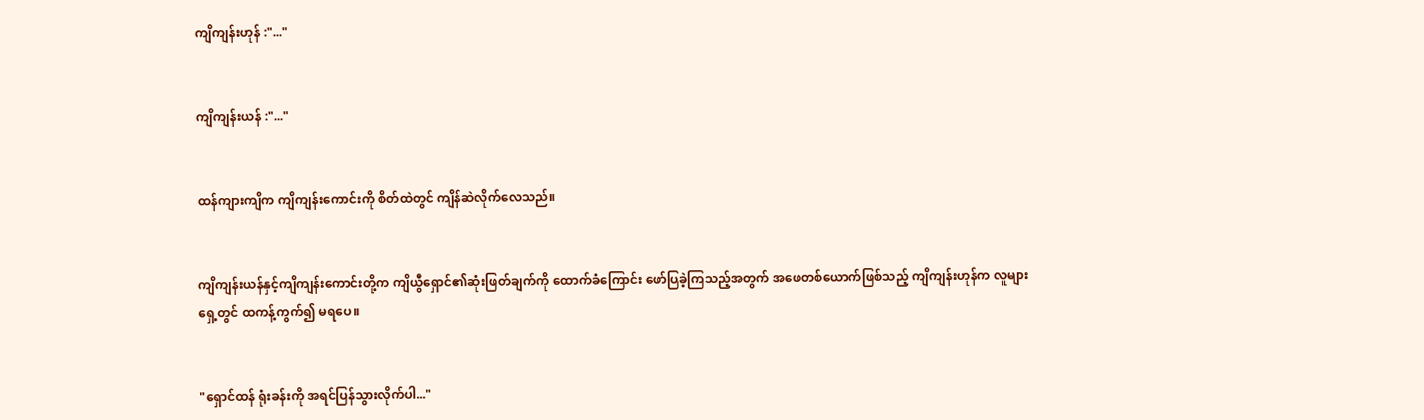ကျိကျန်းဟုန် :"..."


ကျိကျန်းယန် :"..."


ထန်ကျားကျိက ကျိကျန်းကောင်းကို စိတ်ထဲတွင် ကျိန်ဆဲလိုက်လေသည်။


ကျိကျန်းယန်နှင့်ကျိကျန်းကောင်းတို့က ကျိယွီရှောင်၏ဆုံးဖြတ်ချက်ကို ထောက်ခံကြောင်း ဖော်ပြခဲ့ကြသည့်အတွက် အဖေတစ်ယောက်ဖြစ်သည့် ကျိကျန်းဟုန်က လူများရှေ့တွင် ထကန့်ကွက်၍ မရပေ။


"ရှောင်ထန် ရုံးခန်းကို အရင်ပြန်သွားလိုက်ပါ..."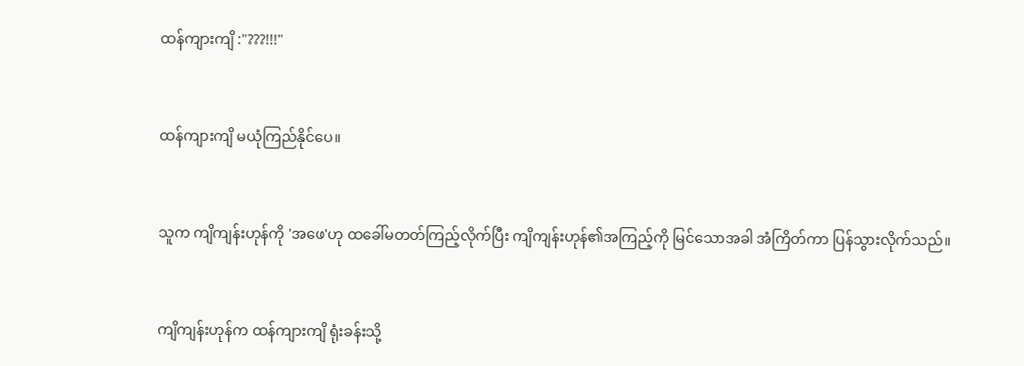ထန်ကျားကျိ :"???!!!"


ထန်ကျားကျိ မယုံကြည်နိုင်ပေ။


သူက ကျိကျန်းဟုန်ကို 'အဖေ'ဟု ထခေါ်မတတ်ကြည့်လိုက်ပြီး ကျိကျန်းဟုန်၏အကြည့်ကို မြင်သောအခါ အံကြိတ်ကာ ပြန်သွားလိုက်သည်။


ကျိကျန်းဟုန်က ထန်ကျားကျိ ရုံးခန်းသို့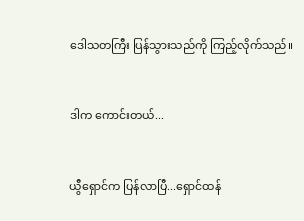ဒေါသတကြီး ပြန်သွားသည်ကို ကြည့်လိုက်သည်။


ဒါက ကောင်းတယ်...


ယွီရှောင်က ပြန်လာပြီ...ရှောင်ထန်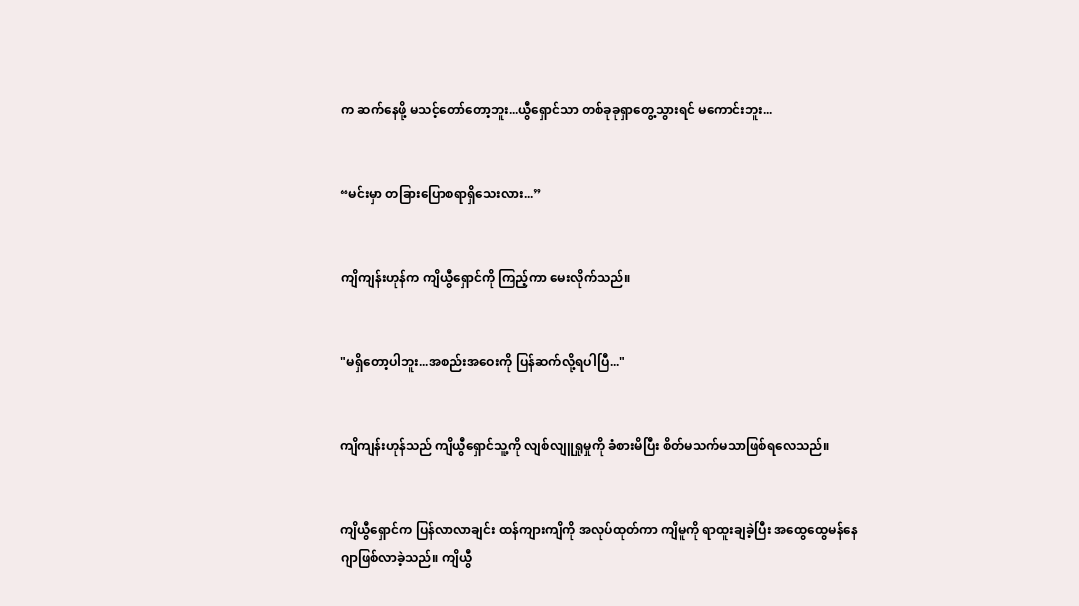က ဆက်နေဖို့ မသင့်တော်တော့ဘူး...ယွီရှောင်သာ တစ်ခုခုရှာတွေ့သွားရင် မကောင်းဘူး...


“မင်းမှာ တခြားပြောစရာရှိသေးလား...”


ကျိကျန်းဟုန်က ကျိယွီရှောင်ကို ကြည့်ကာ မေးလိုက်သည်။


"မရှိ‌တော့ပါဘူး...အစည်းအဝေးကို ပြန်ဆက်လို့ရပါပြီ..."


ကျိကျန်းဟုန်သည် ကျိယွီရှောင်သူ့ကို လျစ်လျူရှုမှုကို ခံစားမိပြီး စိတ်မသက်မသာဖြစ်ရလေသည်။


ကျိယွီရှောင်က ပြန်လာလာချင်း ထန်ကျားကျိကို အလုပ်ထုတ်ကာ ကျိမူကို ရာထူးချခဲ့ပြီး အထွေထွေမန်နေဂျာဖြစ်လာခဲ့သည်။ ကျိယွီ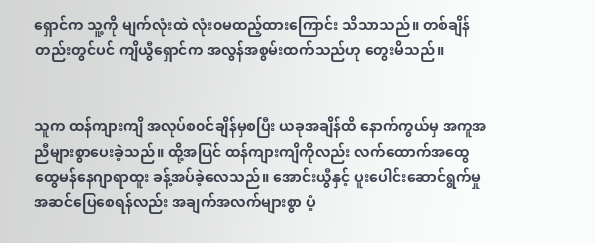ရှောင်က သူ့ကို မျက်လုံးထဲ လုံး၀မထည့်ထားကြောင်း သိသာသည်။ တစ်ချိန်တည်းတွင်ပင် ကျိယွီရှောင်က အလွန်အစွမ်းထက်သည်ဟု တွေးမိသည်။


သူက ထန်ကျားကျိ အလုပ်စ၀င်ချိန်မှစပြီး ယခုအချိန်ထိ ‌နောက်ကွယ်မှ အကူအညီများစွာပေးခဲ့သည်။ ထို့အပြင် ထန်ကျားကျိကိုလည်း လက်ထောက်အထွေထွေမန်နေဂျာရာထူး ခန့်အပ်ခဲ့လေသည်။ အောင်းယွီနှင့် ပူးပေါင်းဆောင်ရွက်မှု အဆင်ပြေစေရန်လည်း အချက်အလက်များစွာ ပံ့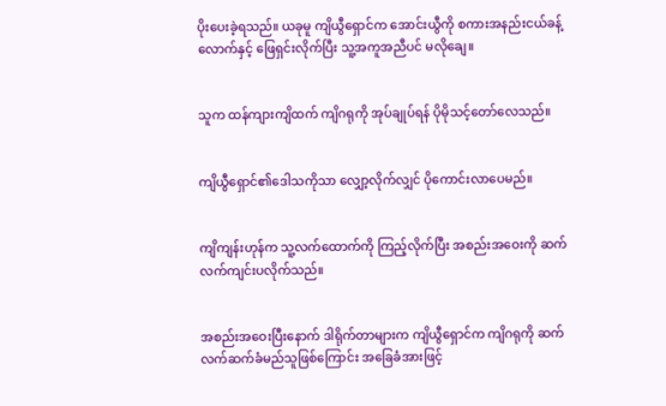ပိုးပေးခဲ့ရသည်။ ယခုမူ ကျိယွီရှောင်က အောင်းယွီကို စကားအနည်းငယ်ခန့်လောက်နှင့် ဖြေရှင်းလိုက်ပြီး သူ့အကူအညီပင် မလိုချေ။


သူက ထန်ကျားကျိထက် ကျိဂရုကို အုပ်ချုပ်ရန် ပိုမိုသင့်တော်လေသည်။


ကျိယွီရှောင်၏ဒေါသကိုသာ လျှော့လိုက်လျှင် ပိုကောင်းလာပေမည်။


ကျိကျန်းဟုန်က သူ့လက်‌ထောက်ကို ကြည့်လိုက်ပြီး အစည်းအဝေးကို ဆက်လက်ကျင်းပလိုက်သည်။


အစည်းအဝေးပြီးနောက် ဒါရိုက်တာများက ကျိယွီရှောင်က ကျိဂရုကို ဆက်လက်‌ဆက်ခံမည်သူဖြစ်ကြောင်း အခြေခံအားဖြင့်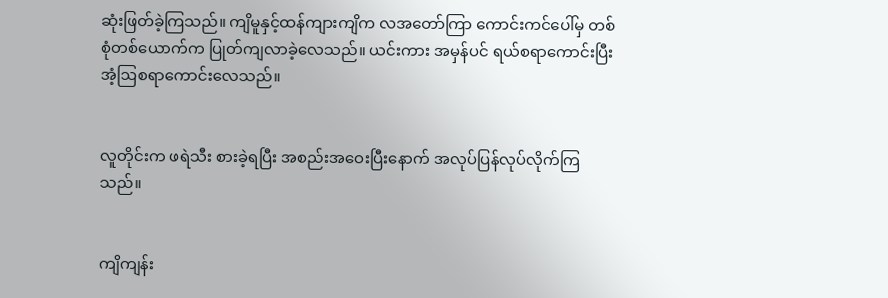ဆုံးဖြတ်ခဲ့ကြသည်။ ကျိမူနှင့်ထန်ကျားကျိက လအတော်ကြာ ကောင်းကင်ပေါ်မှ တစ်စုံတစ်ယောက်က ပြုတ်ကျလာခဲ့လေသည်။ ယင်းကား အမှန်ပင် ရယ်စရာကောင်းပြီး အံ့ဩစရာကောင်းလေသည်။


လူတိုင်းက ဖရဲသီး စားခဲ့ရပြီး အစည်းအဝေးပြီးနောက် အလုပ်ပြန်လုပ်လိုက်ကြသည်။


ကျိကျန်း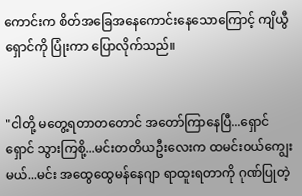ကောင်းက စိတ်အခြေအနေကောင်းနေသောကြောင့် ကျိယွီရှောင်ကို ပြုံးကာ ပြောလိုက်သည်။


"ငါတို့ မတွေ့ရတာတတောင် အတော်ကြာနေပြီ...ရှောင်ရှောင် သွားကြစို့...မင်းတတိယဦးလေးက ထမင်း၀ယ်ကျွေးမယ်...မင်း အထွေထွေမန်နေဂျာ ရာထူးရတာကို ဂုဏ်ပြုတဲ့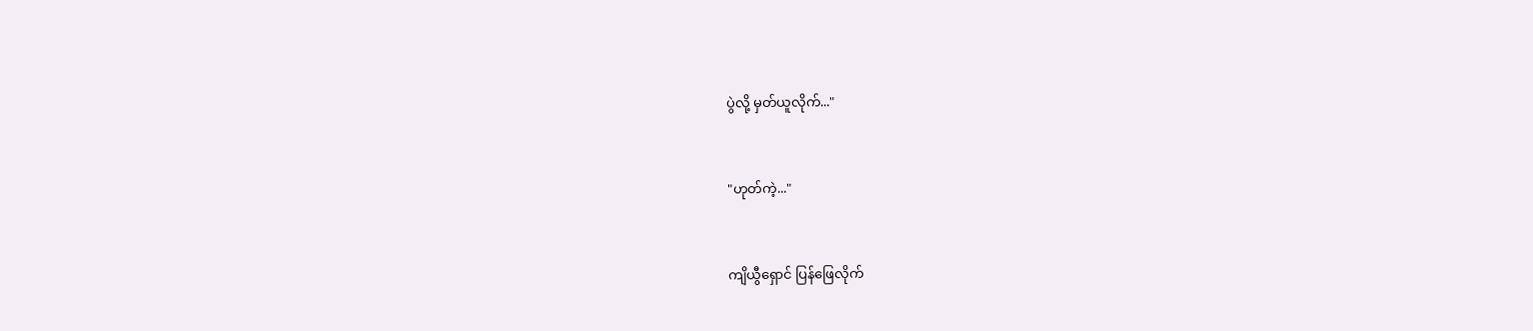ပွဲလို့ မှတ်ယူလိုက်..."


"ဟုတ်ကဲ့..."


ကျိယွီရှောင် ပြန်ဖြေလိုက်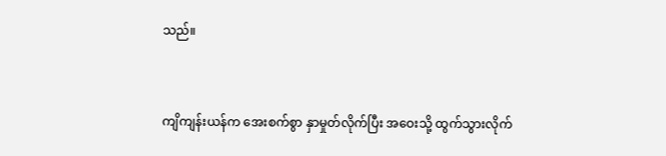သည်။


ကျိကျန်းယန်က အေးစက်စွာ နှာမှုတ်လိုက်ပြီး အဝေးသို့ ထွက်သွားလိုက်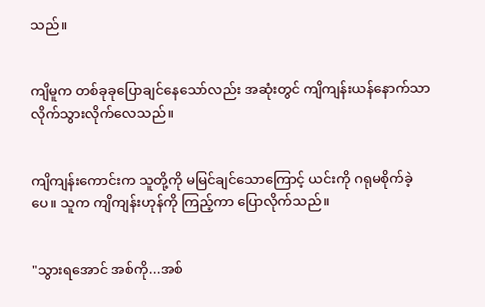သည်။


ကျိမူက တစ်ခုခုပြောချင်နေသော်လည်း အဆုံးတွင် ကျိကျန်းယန်နောက်သာ လိုက်သွားလိုက်လေသည်။


ကျိကျန်း‌ကောင်းက သူတို့ကို မမြင်ချင်သောကြောင့် ယင်းကို ဂရုမစိုက်ခဲ့ပေ။ သူက ကျိကျန်းဟုန်ကို ကြည့်ကာ ပြောလိုက်သည်။


"သွားရအောင် အစ်ကို...အစ်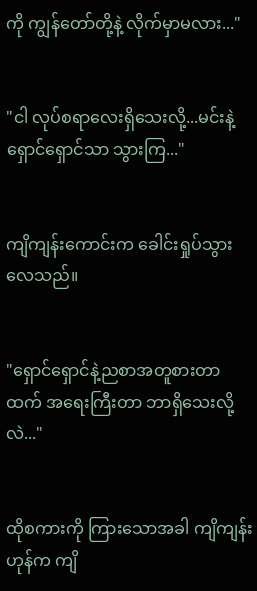ကို ကျွန်တော်တို့နဲ့ လိုက်မှာမလား..."


"ငါ လုပ်စရာလေးရှိသေးလို့...မင်းနဲ့ရှောင်ရှောင်သာ သွားကြ..."


ကျိကျန်းကောင်းက ခေါင်း‌ရှုပ်သွားလေသည်။


"ရှောင်ရှောင်နဲ့ညစာအတူစားတာထက် အရေးကြီးတာ ဘာရှိသေးလို့လဲ..."


ထိုစကားကို ကြားသောအခါ ကျိကျန်းဟုန်က ကျိ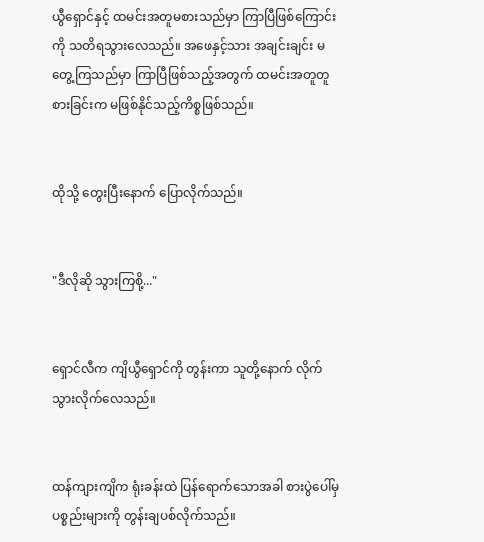ယွီရှောင်နှင့် ထမင်းအတူမစားသည်မှာ ကြာပြီဖြစ်ကြောင်းကို သတိရသွားလေသည်။ အဖေနှင့်သား အချင်းချင်း မတွေ့ကြသည်မှာ ကြာပြီဖြစ်သည့်အတွက် ထမင်းအတူတူစားခြင်းက မဖြစ်နိုင်သည့်ကိစ္စဖြစ်သည်။


ထိုသို့ တွေးပြီးနောက် ပြောလိုက်သည်။


"ဒီလို‌ဆို သွားကြစို့..."


ရှောင်လီက ကျိယွီရှောင်ကို တွန်းကာ သူတို့နောက် လိုက်သွားလိုက်လေသည်။


ထန်ကျားကျိက ရုံးခန်းထဲ ပြန်ရောက်သောအခါ စားပွဲပေါ်မှ ပစ္စည်းများကို တွန်းချပစ်လိုက်သည်။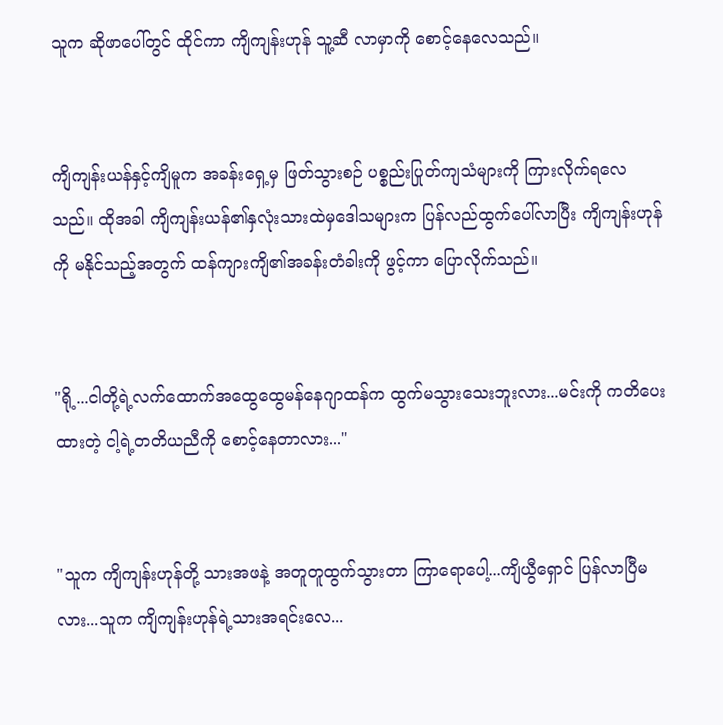သူက ဆိုဖာပေါ်တွင် ထိုင်ကာ ကျိကျန်းဟုန် သူ့ဆီ လာမှာကို စောင့်နေလေသည်။


ကျိကျန်းယန်နှင့်ကျိမူက အခန်းရှေ့မှ ဖြတ်သွားစဉ် ပစ္စည်းပြုတ်ကျသံများကို ကြားလိုက်ရလေသည်။ ထိုအခါ ကျိကျန်းယန်၏နှလုံးသားထဲမှဒေါသများက ပြန်လည်ထွက်ပေါ်လာပြီး ကျိကျန်းဟုန်ကို မနိုင်သည့်အတွက် ထန်ကျားကျိ၏အခန်းတံခါးကို ဖွင့်ကာ ပြောလိုက်သည်။


"ရို့...ငါတို့ရဲ့လက်ထောက်အထွေထွေမန်နေဂျာထန်က ထွက်မသွားသေးဘူးလား...မင်းကို ကတိပေးထားတဲ့ ငါ့ရဲ့တတိယညီကို စောင့်နေတာလား..."


"သူက ကျိကျန်းဟုန်တို့ သားအဖနဲ့ အတူတူထွက်သွားတာ ကြာရောပေါ့...ကျိယွီရှောင် ပြန်လာပြီမလား...သူက ကျိကျန်းဟုန်ရဲ့သားအရင်းလေ...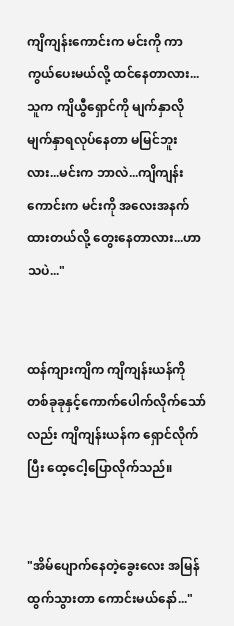ကျိကျန်းကောင်းက မင်းကို ကာကွယ်ပေးမယ်လို့ ထင်နေတာလား...သူက ကျိယွီရှောင်ကို မျက်နှာလိုမျက်နှာရလုပ်နေတာ မမြင်ဘူးလား...မင်းက ဘာလဲ...ကျိကျန်းကောင်းက မင်းကို အလေးအနက်ထားတယ်လို့ တွေးနေတာလား...ဟာသပဲ..."


ထန်ကျားကျိက ကျိကျန်းယန်ကို တစ်ခုခုနှင့်ကောက်ပေါက်လိုက်သော်လည်း ကျိကျန်းယန်က ရှောင်လိုက်ပြီး ထေ့ငေါ့ပြောလိုက်သည်။


"အိမ်ပျောက်‌နေတဲ့ခွေးလေး အမြန်ထွက်သွားတာ ကောင်းမယ်နော်..."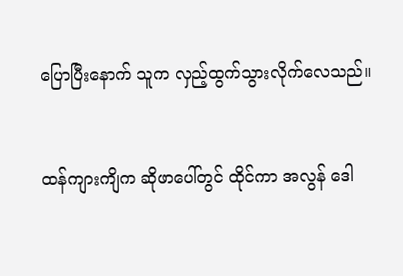ပြောပြီးနောက် သူက လှည့်ထွက်သွားလိုက်လေသည်။


ထန်ကျားကျိက ဆိုဖာပေါ်တွင် ထိုင်ကာ အလွန် ဒေါ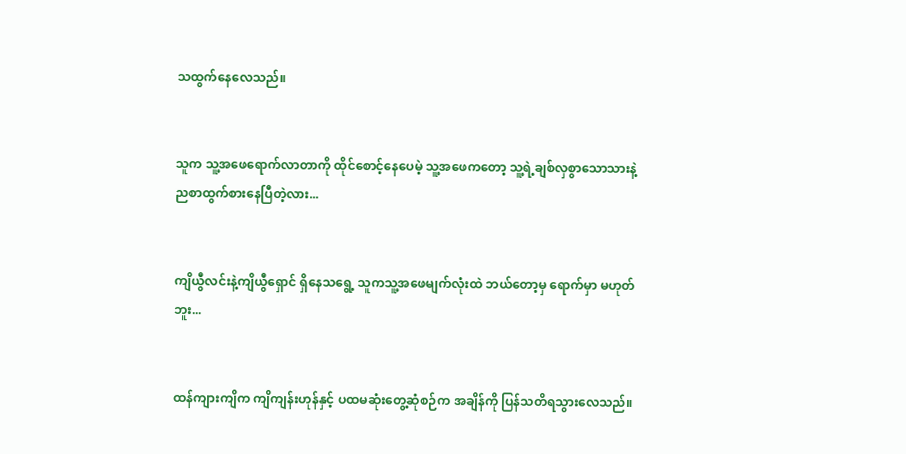သထွက်နေလေသည်။


သူက သူ့အဖေရောက်လာတာကို ထိုင်စောင့်နေပေမဲ့ သူ့အ‌ဖေကတော့ သူ့ရဲ့ချစ်လှစွာသောသားနဲ့ ညစာထွက်စားနေပြီတဲ့လား...


ကျိယွီလင်းနဲ့ကျိယွီရှောင် ရှိနေသရွေ့ သူကသူ့အဖေမျက်လုံးထဲ ဘယ်တော့မှ ရောက်မှာ မဟုတ်ဘူး...


ထန်ကျားကျိက ကျိကျန်းဟုန်နှင့် ပထမဆုံးတွေ့ဆုံစဉ်က အချိန်ကို ပြန်သတိရသွားလေသည်။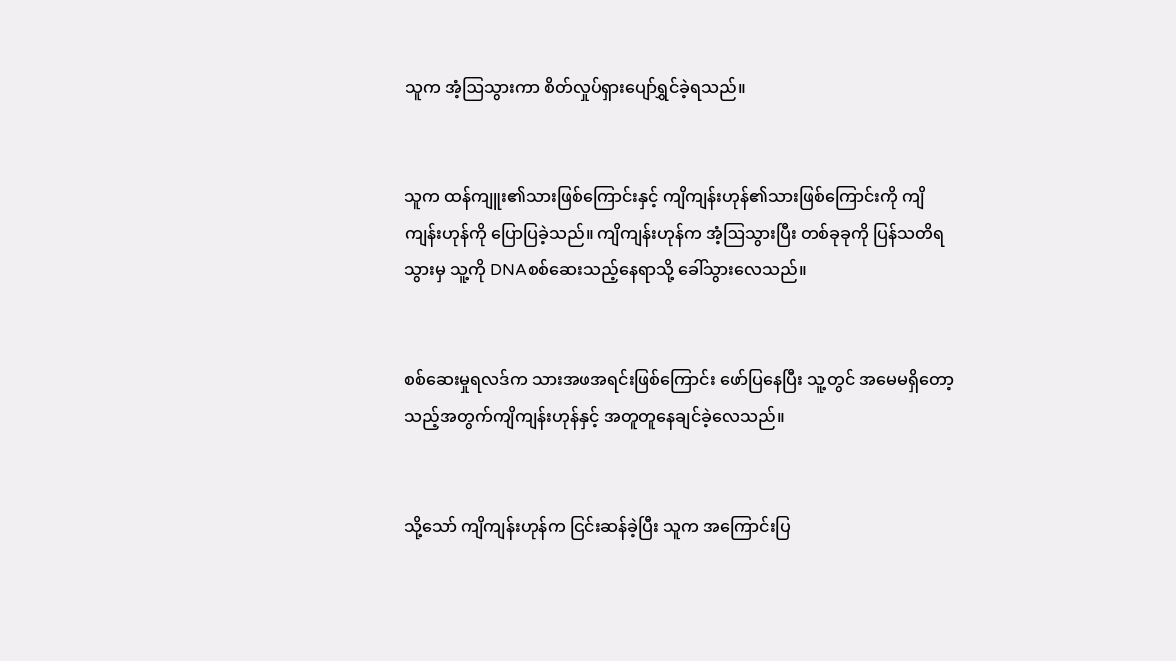သူက အံ့ဩသွားကာ စိတ်လှုပ်ရှားပျော်ရွှင်ခဲ့ရသည်။


သူက ထန်ကျူး၏သားဖြစ်ကြောင်းနှင့် ကျိကျန်းဟုန်၏သားဖြစ်ကြောင်းကို ကျိကျန်းဟုန်ကို ပြောပြခဲ့သည်။ ကျိကျန်းဟုန်က အံ့ဩသွားပြီး တစ်ခုခုကို ပြန်သတိရသွားမှ သူ့ကို DNAစစ်ဆေးသည့်နေရာသို့ ခေါ်သွားလေသည်။


စစ်ဆေးမှုရလဒ်က သားအဖအရင်းဖြစ်ကြောင်း ဖော်ပြနေပြီး သူ့တွင် အမေမရှိတော့သည့်အတွက်ကျိကျန်းဟုန်နှင့် အတူတူနေချင်ခဲ့လေသည်။


သို့သော် ကျိကျန်းဟုန်က ငြင်းဆန်ခဲ့ပြီး သူက အကြောင်းပြ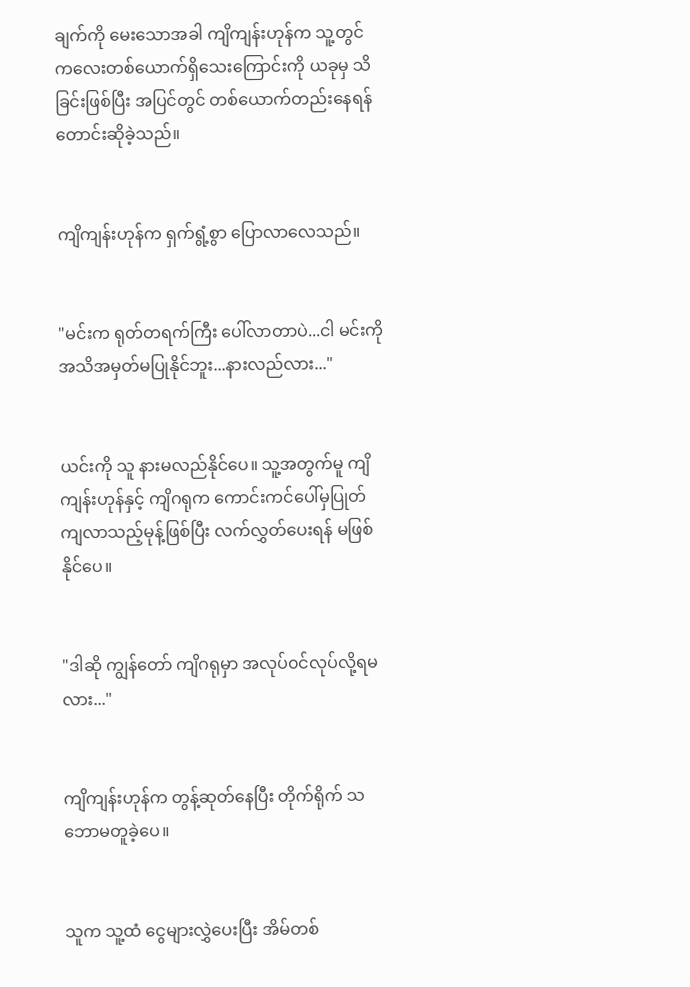ချက်ကို မေးသောအခါ ကျိကျန်းဟုန်က သူ့တွင် ကလေးတစ်ယောက်ရှိသေးကြောင်းကို ယခုမှ သိခြင်းဖြစ်ပြီး အပြင်တွင် တစ်ယောက်တည်းနေရန် တောင်းဆိုခဲ့သည်။


ကျိကျန်းဟုန်က ရှက်ရွံ့စွာ ပြောလာလေသည်။


"မင်းက ရုတ်တရက်ကြီး ပေါ်လာတာပဲ...ငါ မင်းကို အသိအမှတ်မပြုနိုင်ဘူး...နားလည်လား..."


ယင်းကို သူ နားမလည်နိုင်ပေ။ သူ့အတွက်မူ ကျိကျန်းဟုန်နှင့် ကျိဂရုက ကောင်းကင်ပေါ်မှပြုတ်ကျလာသည့်မုန့်ဖြစ်ပြီး လက်လွှတ်ပေးရန် မဖြစ်နိုင်ပေ။


"ဒါဆို ကျွန်တော် ကျိဂရုမှာ အလုပ်၀င်လုပ်လို့ရမလား..."


ကျိကျန်းဟုန်က တွန့်ဆုတ်နေပြီး တိုက်ရိုက် သဘောမတူခဲ့ပေ။


သူက သူ့ထံ ငွေများလွှဲပေးပြီး အိမ်တစ်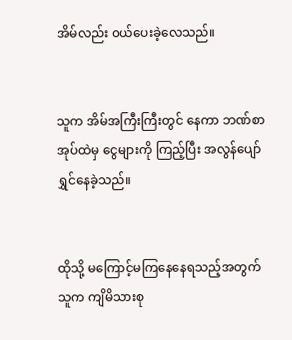အိမ်လည်း ၀ယ်ပေးခဲ့လေသည်။


သူက အိမ်အကြီးကြီးတွင် နေကာ ဘဏ်စာအုပ်ထဲမှ ငွေများကို ကြည့်ပြီး အလွန်ပျော်ရွှင်နေခဲ့သည်။


ထိုသို့ ‌မကြောင့်မကြနေနေရသည့်အတွက် သူက ကျိမိသားစု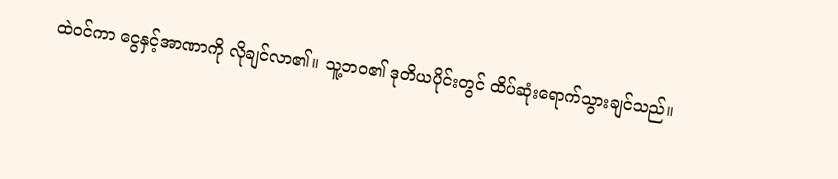ထဲ၀င်ကာ ငွေနှင့်အာဏာကို လိုချင်လာ၏။ သူ့ဘ၀၏ ဒုတိယပိုင်းတွင် ထိပ်ဆုံးရောက်သွားချင်သည်။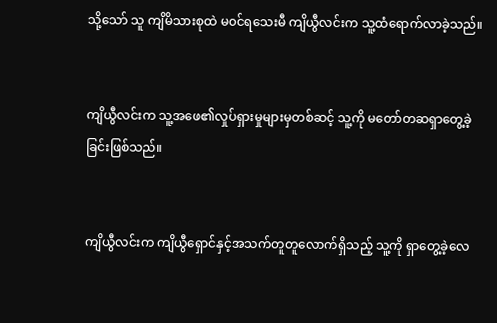သို့သော် သူ ကျိမိသားစုထဲ မ၀င်ရသေးမီ ကျိယွီလင်းက သူ့ထံရောက်လာခဲ့သည်။


ကျိယွီလင်းက သူ့အဖေ၏လှုပ်ရှားမှုများမှတစ်ဆင့် သူ့ကို မတော်တဆရှာတွေ့ခဲ့ခြင်းဖြစ်သည်။


ကျိယွီလင်းက ကျိယွီရှောင်နှင့်အသက်တူတူလောက်ရှိသည့် သူ့ကို ရှာတွေ့ခဲ့လေ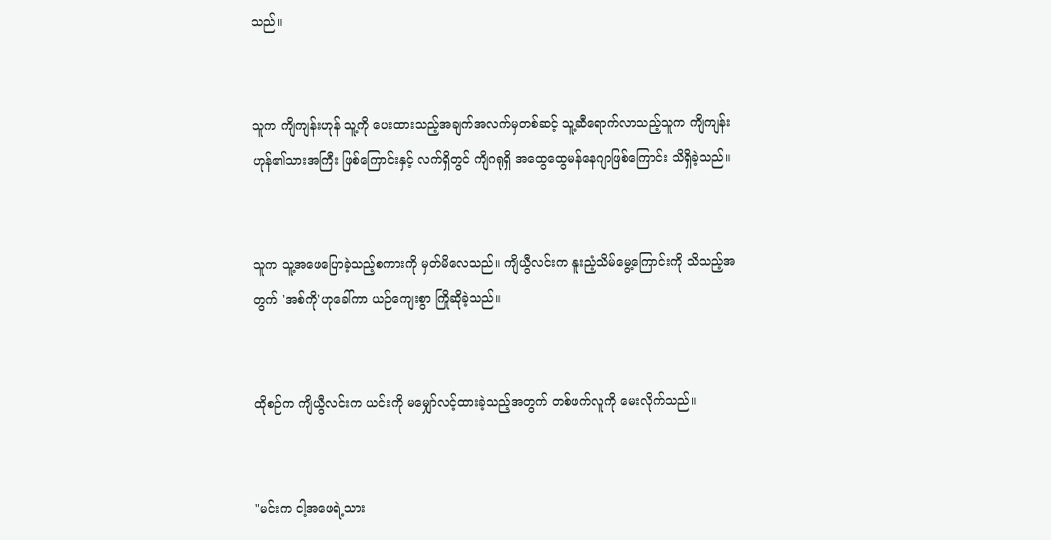သည်။


သူက ကျိကျန်းဟုန် သူ့ကို ပေးထားသည့်အချက်အလက်မှတစ်ဆင့် သူ့ဆီရောက်လာသည့်သူက ကျိကျန်းဟုန်၏သားအကြီး ဖြစ်ကြောင်းနှင့် လက်ရှိတွင် ကျိဂရုရှိ အထွေထွေမန်နေဂျာဖြစ်ကြောင်း သိရှိခဲ့သည်။


သူက သူ့အဖေပြောခဲ့သည့်စကားကို မှတ်မိလေသည်။ ကျိယွီလင်းက နူးညံ့သိမ်မွေ့ကြောင်းကို သိသည့်အတွက် 'အစ်ကို'ဟုခေါ်ကာ ယဉ်ကျေးစွာ ကြိုဆိုခဲ့သည်။


ထိုစဉ်က ကျိယွီလင်းက ယင်းကို မမျှော်လင့်ထားခဲ့သည့်အတွက် တစ်ဖက်လူကို မေးလိုက်သည်။


"မင်းက ငါ့အဖေရဲ့သား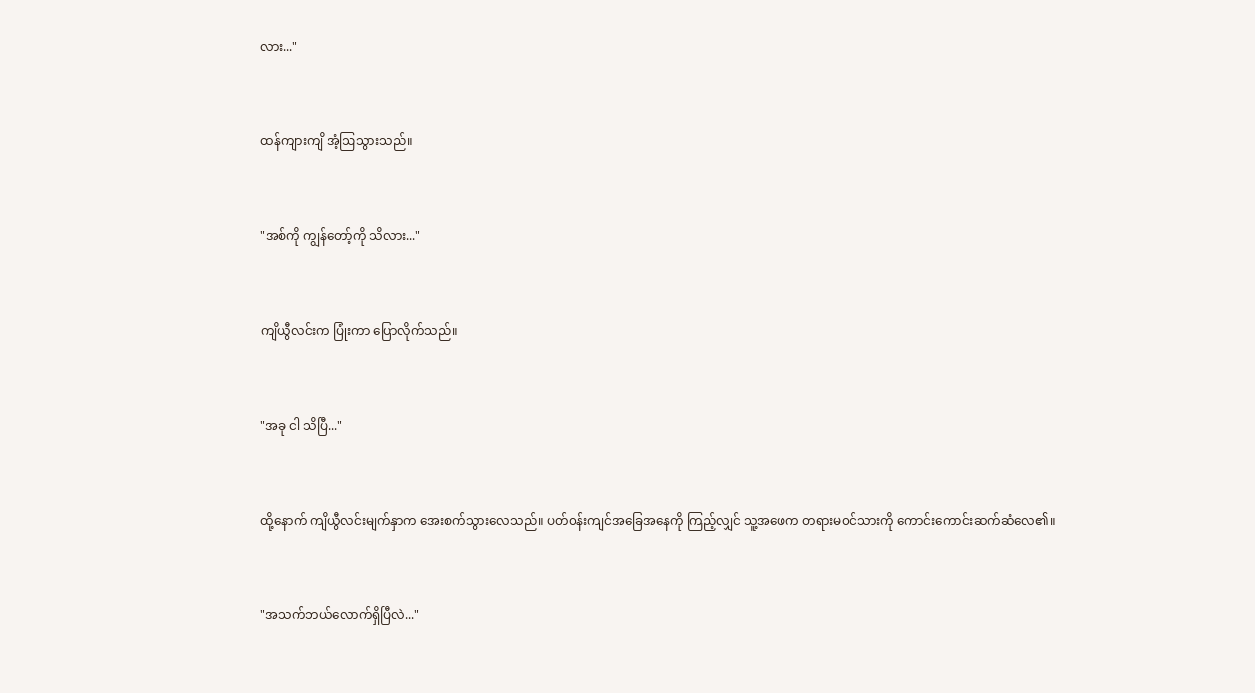လား..."


ထန်ကျားကျိ အံ့ဩသွားသည်။


"အစ်ကို ကျွန်တော့်ကို သိလား..."


ကျိယွီလင်းက ပြုံးကာ ပြောလိုက်သည်။


"အခု ငါ သိပြီ..."


ထို့နောက် ကျိယွီလင်းမျက်နှာက အေးစက်သွားလေသည်။ ပတ်၀န်းကျင်အခြေအနေကို ကြည့်လျှင် သူ့အဖေက တရားမ၀င်သားကို ကောင်းကောင်းဆက်ဆံ‌လေ၏။


"အသက်ဘယ်လောက်ရှိပြီလဲ..."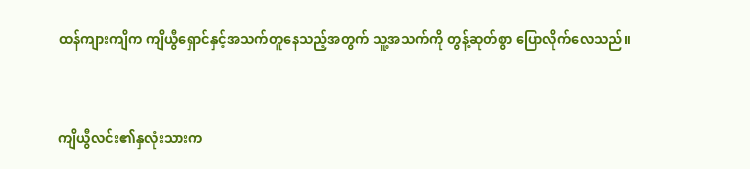ထန်ကျားကျိက ကျိယွီရှောင်နှင့်အသက်တူနေသည့်အတွက် သူ့အသက်ကို တွန့်ဆုတ်စွာ ပြောလိုက်လေသည်။


ကျိယွီလင်း၏နှလုံးသားက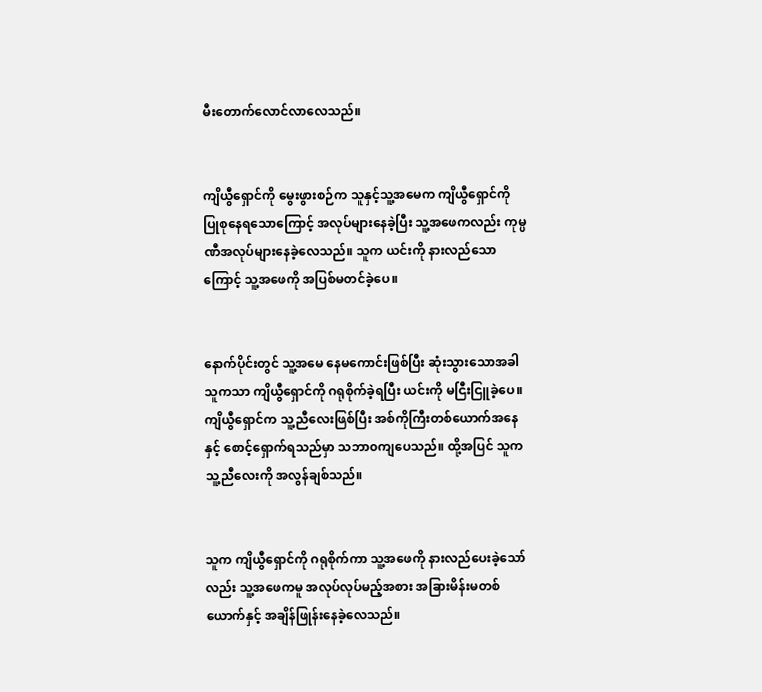မီးတောက်လောင်လာလေသည်။


ကျိယွီရှောင်ကို မွေးဖွားစဉ်က သူနှင့်သူ့အမေက ကျိယွီရှောင်ကို ပြုစု‌နေရသောကြောင့် အလုပ်များနေခဲ့ပြီး သူ့အဖေကလည်း ကုမ္ပဏီအလုပ်များနေခဲ့လေသည်။ သူက ယင်းကို နားလည်သောကြောင့် သူ့အဖေကို အပြစ်မတင်ခဲ့ပေ။


နောက်ပိုင်းတွင် သူ့‌အမေ နေမကောင်းဖြစ်ပြီး ဆုံးသွားသောအခါ သူကသာ ကျိယွီရှောင်ကို ဂရုစိုက်ခဲ့ရပြီး ယင်းကို မငြီးငြူခဲ့ပေ။ ကျိယွီရှောင်က သူ့ညီလေးဖြစ်ပြီး အစ်ကိုကြီးတစ်ယောက်အနေနှင့် စောင့်ရှောက်ရသည်မှာ သဘာ၀ကျပေသည်။ ထို့အပြင် သူက သူ့ညီလေးကို အလွန်ချစ်သည်။


သူက ကျိယွီရှောင်ကို ဂရုစိုက်ကာ သူ့အဖေကို နားလည်ပေးခဲ့သော်လည်း သူ့အဖေကမူ အလုပ်လုပ်မည့်အစား အခြားမိန်းမတစ်ယောက်နှင့် အချိန်ဖြုန်းနေခဲ့လေသည်။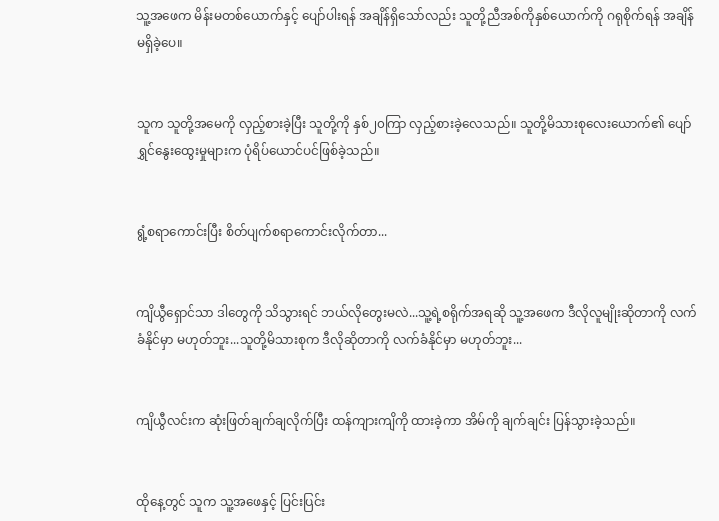သူ့အဖေက မိန်းမတစ်ယောက်နှင့် ပျော်ပါးရန် အချိန်ရှိသော်လည်း သူတို့ညီအစ်ကိုနှစ်ယောက်ကို ဂရုစိုက်ရန် အချိန်မရှိခဲ့ပေ။


သူက သူတို့အမေကို လှည့်စားခဲ့ပြီး သူတို့ကို နှစ်၂၀ကြာ လှည့်စားခဲ့လေသည်။ သူတို့မိသားစုလေးယောက်၏ ပျော်ရွှင်နွေးထွေးမှုများက ပုံရိပ်ယောင်ပင်ဖြစ်ခဲ့သည်။


ရွံ့စရာကောင်းပြီး စိတ်ပျက်စရာကောင်းလိုက်တာ...


ကျိယွီရှောင်သာ ဒါတွေကို သိသွားရင် ဘယ်လိုတွေးမလဲ...သူ့ရဲ့စရိုက်အရဆို သူ့အ‌ဖေက ဒီလိုလူမျိုးဆိုတာကို လက်ခံနိုင်မှာ မဟုတ်ဘူး...သူတို့မိသားစုက ဒီလိုဆိုတာကို လက်ခံနိုင်မှာ မဟုတ်ဘူး...


ကျိယွီလင်းက ဆုံးဖြတ်ချက်ချလိုက်ပြီး ထန်ကျားကျိကို ထားခဲ့ကာ အိမ်ကို ချက်ချင်း ပြန်သွားခဲ့သည်။


ထိုနေ့တွင် သူက သူ့အဖေနှင့် ပြင်းပြင်း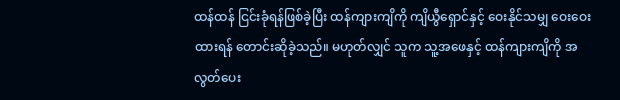ထန်ထန် ငြင်းခုံရန်ဖြစ်ခဲ့ပြီး ထန်ကျားကျိကို ကျိယွီရှောင်နှင့် ဝေးနိုင်သမျှ ဝေးဝေးထားရန် ‌တောင်းဆိုခဲ့သည်။ မဟုတ်လျှင် သူက သူ့အဖေနှင့် ထန်ကျားကျိကို အလွတ်ပေး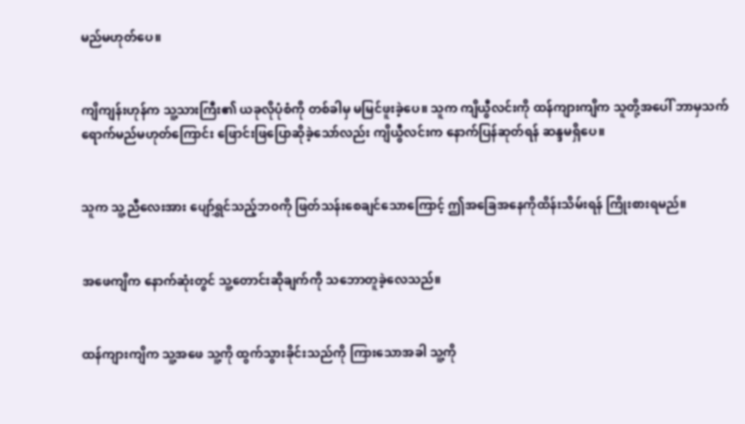မည်မဟုတ်ပေ။


ကျိကျန်းဟုန်က သူ့သားကြီး၏ ယခုလိုပုံစံကို တစ်ခါမှ မမြင်ဖူးခဲ့ပေ။ သူက ကျိယွီလင်းကို ထန်ကျားကျိက သူတို့အပေါ် ဘာမှသက်ရောက်မည်မဟုတ်ကြောင်း ဖြောင်းဖြပြောဆိုခဲ့သော်လည်း ကျိယွီလင်းက နောက်ပြန်ဆုတ်ရန် ဆန္ဒမရှိပေ။


သူက သူ့ညီလေးအား ပျော်ရွှင်သည့်ဘ၀ကို ဖြတ်သန်းစေချင်သောကြောင့် ဤအခြေအနေကိုထိန်းသိမ်းရန် ကြိုးစားရမည်။


အဖေကျိက နောက်ဆုံးတွင် သူ့တောင်းဆိုချက်ကို သဘောတူခဲ့လေသည်။


ထန်ကျားကျိက သူ့အဖေ သူ့ကို ထွက်သွားခိုင်းသည်ကို ကြားသောအခါ သူ့ကို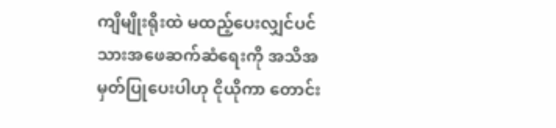ကျိမျိုးရိုးထဲ မထည့်ပေးလျှင်ပင် သားအဖေဆက်ဆံရေးကို အသိအမှတ်ပြုပေးပါဟု ငိုယိုကာ ‌တောင်း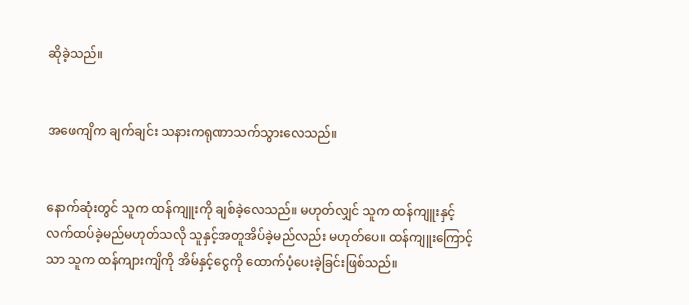ဆိုခဲ့သည်။


အဖေကျိက ချက်ချင်း သနားကရုဏာသက်သွားလေသည်။


နောက်ဆုံးတွင် သူက ထန်ကျူးကို ချစ်ခဲ့လေသည်။ မဟုတ်လျှင် သူက ထန်ကျူးနှင့် လက်ထပ်ခဲ့မည်မဟုတ်သလို သူနှင့်အတူအိပ်ခဲ့မည်လည်း မဟုတ်ပေ။ ထန်ကျူးကြောင့်သာ သူက ထန်ကျားကျိကို အိမ်နှင့်ငွေကို ထောက်ပံ့ပေးခဲ့ခြင်းဖြစ်သည်။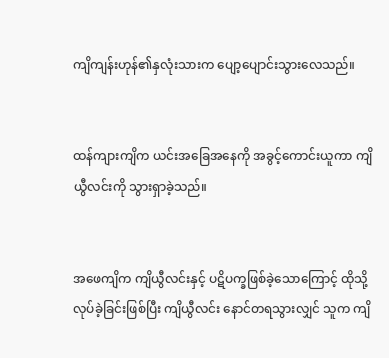ကျိကျန်းဟုန်၏နှလုံးသားက ပျော့ပျောင်းသွားလေသည်။


ထန်ကျားကျိက ယင်းအခြေအနေကို အခွင့်ကောင်းယူကာ ကျိယွီလင်းကို သွားရှာခဲ့သည်။


အဖေကျိက ကျိယွီလင်းနှင့် ပဋိပက္ခဖြစ်ခဲ့သောကြောင့် ထိုသို့လုပ်ခဲ့ခြင်းဖြစ်ပြီး ကျိယွီလင်း နောင်တရသွားလျှင် သူက ကျိ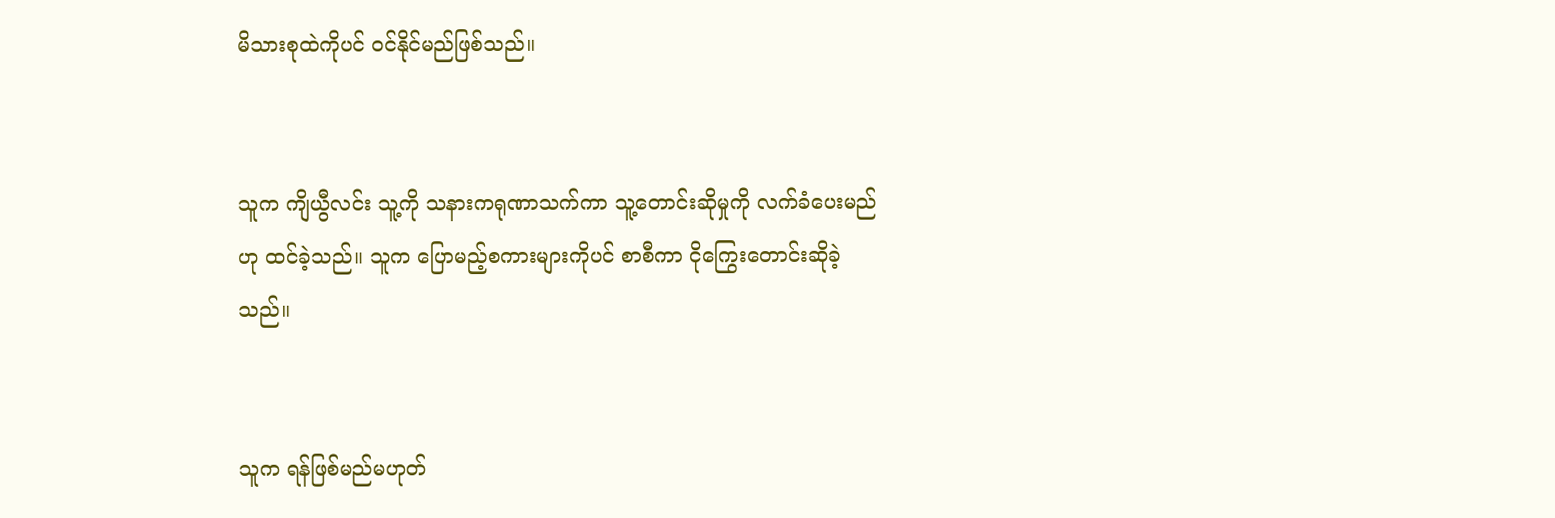မိသားစုထဲကိုပင် ၀င်နိုင်မည်ဖြစ်သည်။


သူက ကျိယွီလင်း သူ့ကို သနားကရုဏာသက်ကာ သူ့တောင်းဆိုမှုကို လက်ခံပေးမည်ဟု ထင်ခဲ့သည်။ သူက ပြောမည့်စကားများကိုပင် စာစီကာ ငို‌ကြွေးတောင်းဆိုခဲ့သည်။


သူက ရန်ဖြစ်မည်မဟုတ်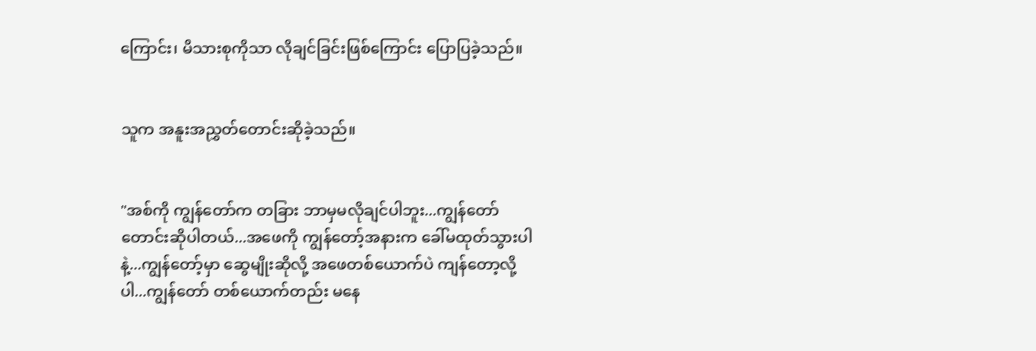ကြောင်း၊ မိသားစုကိုသာ လိုချင်ခြင်းဖြစ်ကြောင်း ပြောပြခဲ့သည်။


သူက အနူးအညွှတ်တောင်းဆိုခဲ့သည်။


"အစ်ကို ကျွန်တော်က တခြား ဘာမှမလိုချင်ပါဘူး...ကျွန်တော် တောင်းဆိုပါတယ်...အဖေကို ကျွန်တော့်အနားက ခေါ်မထုတ်သွားပါနဲ့...ကျွန်တော့်မှာ ဆွေမျိုးဆိုလို့ အဖေတစ်ယောက်ပဲ ကျန်တော့လို့ပါ...ကျွန်တော် တစ်ယောက်တည်း မနေ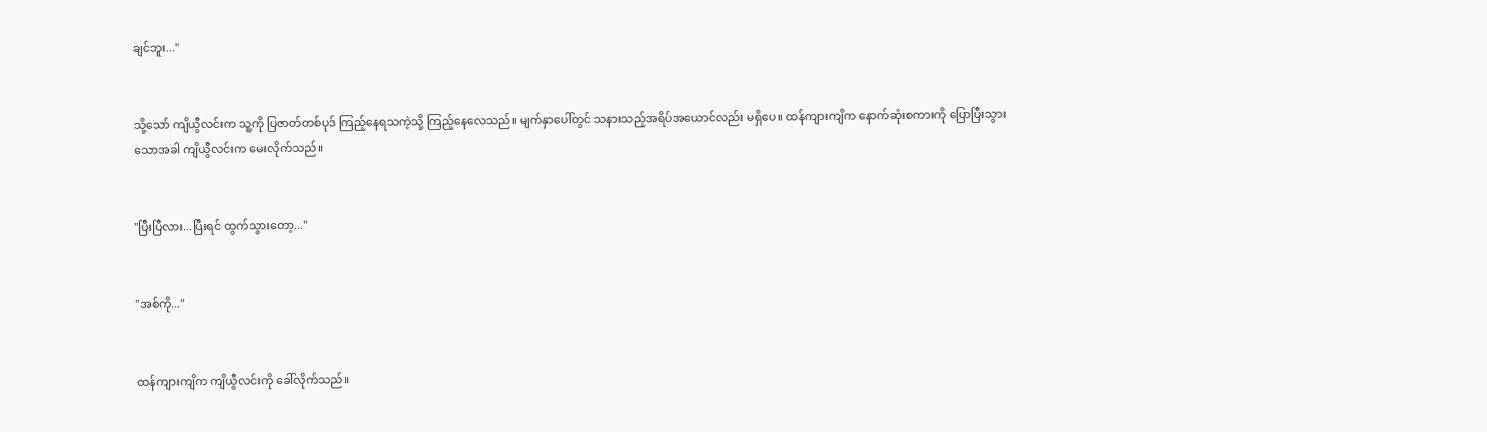ချင်ဘူး..."


သို့သော် ကျိယွီလင်းက သူ့ကို ပြဇာတ်တစ်ပုဒ် ကြည့်နေရသကဲ့သို့ ကြည့်နေလေသည်။ မျက်နှာပေါ်တွင် သနားသည့်အရိပ်အယောင်လည်း မရှိပေ။ ထန်ကျားကျိက နောက်ဆုံးစကားကို ပြောပြီး‌သွားသောအခါ ကျိယွီလင်းက မေးလိုက်သည်။


"ပြီးပြီလား...ပြီးရင် ထွက်သွားတော့..."


"အစ်ကို..."


ထန်ကျားကျိက ‌ကျိယွီ‌လင်းကို ခေါ်လိုက်သည်။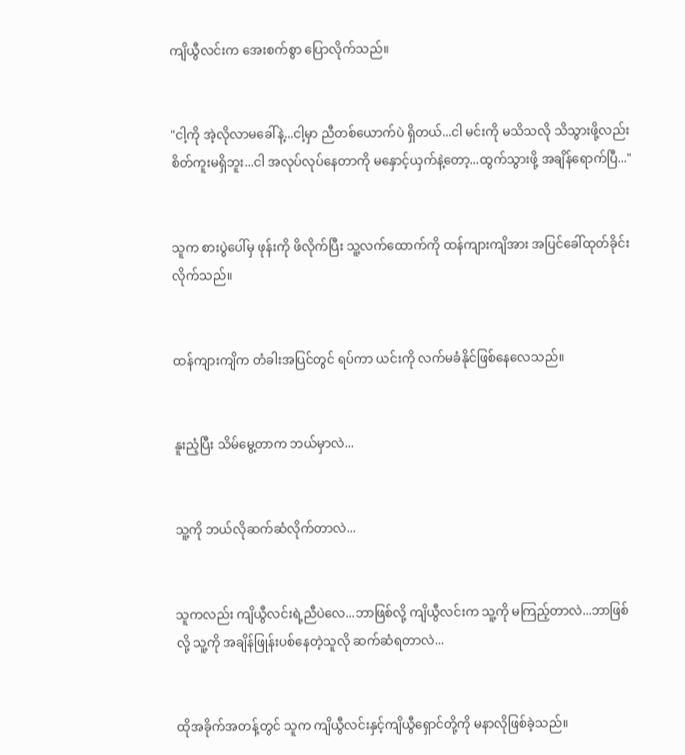ကျိယွီလင်းက အေးစက်စွာ ပြောလိုက်သည်။


"ငါ့ကို အဲ့လိုလာမခေါ်နဲ့...ငါ့မှာ ညီ‌တစ်ယောက်ပဲ ရှိတယ်...ငါ မင်းကို မသိသလို သိသွားဖို့လည်း စိတ်ကူးမရှိဘူး...ငါ အလုပ်လုပ်နေတာကို ‌မနှောင့်ယှက်နဲ့တော့...ထွက်သွားဖို့ အချိန်ရောက်ပြီ..."


သူက ‌‌စားပွဲပေါ်မှ ဖုန်းကို ဖိလိုက်ပြီး သူ့လက်ထောက်ကို ထန်ကျားကျိအား အပြင်ခေါ်ထုတ်ခိုင်းလိုက်သည်။


ထန်ကျားကျိက တံခါးအပြင်တွင် ရပ်ကာ ယင်းကို လက်မခံနိုင်ဖြစ်နေလေသည်။


နူးညံ့ပြီး သိမ်မွေ့တာက ဘယ်မှာလဲ...


သူ့ကို ဘယ်လိုဆက်ဆံလိုက်တာလဲ...


သူကလည်း ကျိယွီလင်းရဲ့ညီပဲလေ...ဘာဖြစ်လို့ ကျိယွီလင်းက သူ့ကို မကြည့်တာလဲ...ဘာဖြစ်လို့ သူ့ကို အချိန်ဖြုန်းပစ်နေတဲ့သူလို ဆက်ဆံရတာလဲ...


ထိုအခိုက်အတန့်တွင် သူက ကျိယွီလင်းနှင့်ကျိယွီရှောင်တို့ကို မနာလိုဖြစ်ခဲ့သည်။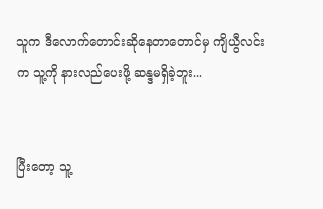သူက ဒီလောက်တောင်းဆိုနေတာတောင်မှ ကျိယွီလင်းက သူ့ကို နားလည်ပေးဖို့ ဆန္ဒမရှိခဲ့ဘူး...


ပြီးတော့ သူ့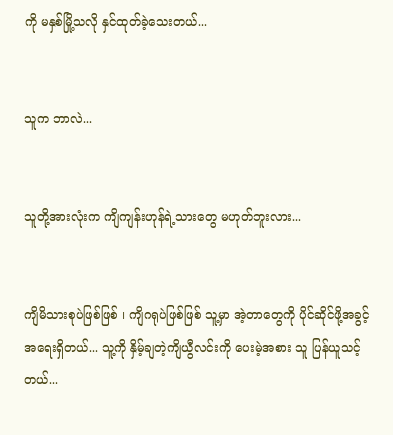ကို မနှစ်မြို့သလို နှင်ထုတ်ခဲ့သေးတယ်...


သူက ဘာလဲ...


သူတို့အားလုံးက ကျိကျန်းဟုန်ရဲ့သားတွေ မဟုတ်ဘူးလား...


ကျိမိသားစုပဲဖြစ်ဖြစ် ၊ ကျိဂရုပဲဖြစ်ဖြစ် သူ့မှာ အဲ့တာတွေကို ပိုင်ဆိုင်ဖို့အခွင့်အရေးရှိတယ်... သူ့ကို နှိမ့်ချတဲ့ကျိယွီလင်းကို ပေးမဲ့အစား သူ ပြန်ယူသင့်တယ်...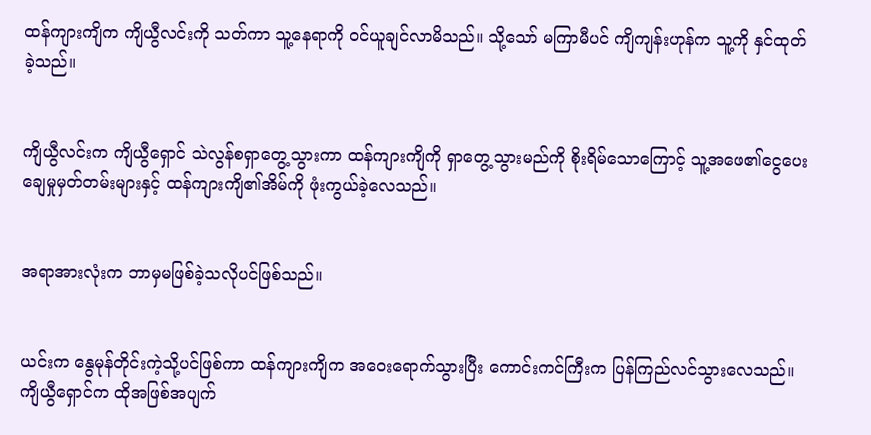ထန်ကျားကျိက ကျိယွီလင်းကို သတ်ကာ သူ့နေရာကို ၀င်ယူချင်လာမိသည်။ သို့သော် မကြာမီပင် ကျိကျန်းဟုန်က သူ့ကို နှင်ထုတ်ခဲ့သည်။


ကျိယွီလင်းက ကျိယွီရှောင် သဲလွန်စရှာတွေ့သွားကာ ထန်ကျားကျိကို ‌ရှာတွေ့သွားမည်ကို စိုးရိမ်သောကြောင့် သူ့အဖေ၏ငွေပေးချေမှုမှတ်တမ်းများနှင့် ထန်ကျားကျိ၏အိမ်ကို ဖုံးကွယ်ခဲ့လေသည်။


အရာအားလုံးက ဘာမှမဖြစ်ခဲ့သလိုပင်ဖြစ်သည်။


ယင်းက နွေမုန်တိုင်းကဲ့သို့ပင်ဖြစ်ကာ ထန်ကျားကျိက အဝေးရောက်သွားပြီး ကောင်းကင်ကြီးက ပြန်ကြည်လင်သွားလေသည်။ ကျိယွီရှောင်က ထိုအဖြစ်အပျက်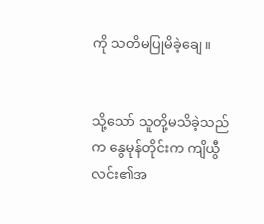ကို သတိမပြုမိခဲ့ချေ။


သို့သော် သူတို့မသိခဲ့သည်က နွေမုန်တိုင်းက ကျိယွီလင်း၏အ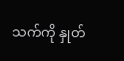သက်ကို နှုတ်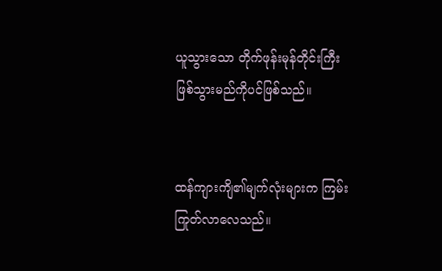ယူသွားသော တိုက်ဖုန်းမုန်တိုင်းကြီး ဖြစ်သွားမည်ကိုပင်ဖြစ်သည်။


ထန်ကျားကျိ၏မျက်လုံးများက ကြမ်းကြုတ်လာလေသည်။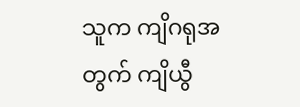သူက ကျိဂရုအတွက် ကျိယွီ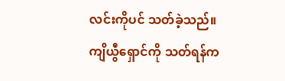လင်းကိုပင် သတ်ခဲ့သည်။ ကျိယွီရှောင်ကို သတ်ရန်က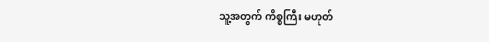သူ့အတွက် ကိစ္စကြီး မဟုတ်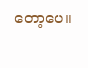တော့ပေ။